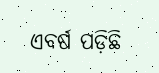ଏବର୍ଷ ପଡ଼ିଛି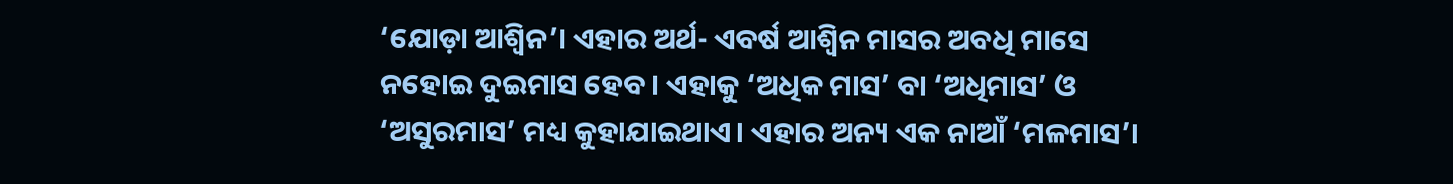‘ଯୋଡ଼ା ଆଶ୍ୱିନ’। ଏହାର ଅର୍ଥ- ଏବର୍ଷ ଆଶ୍ୱିନ ମାସର ଅବଧି ମାସେ ନହୋଇ ଦୁଇମାସ ହେବ। ଏହାକୁ ‘ଅଧିକ ମାସ’ ବା ‘ଅଧିମାସ’ ଓ ‘ଅସୁରମାସ’ ମଧ୍ୟ କୁହାଯାଇଥାଏ। ଏହାର ଅନ୍ୟ ଏକ ନାଆଁ ‘ମଳମାସ’।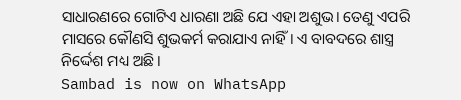ସାଧାରଣରେ ଗୋଟିଏ ଧାରଣା ଅଛି ଯେ ଏହା ଅଶୁଭ। ତେଣୁ ଏପରି ମାସରେ କୌଣସି ଶୁଭକର୍ମ କରାଯାଏ ନାହିଁ। ଏ ବାବଦରେ ଶାସ୍ତ୍ର ନିର୍ଦ୍ଦେଶ ମଧ୍ୟ ଅଛି।
Sambad is now on WhatsApp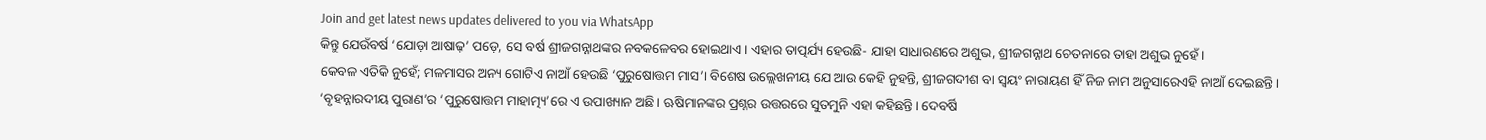Join and get latest news updates delivered to you via WhatsApp
କିନ୍ତୁ ଯେଉଁବର୍ଷ ‘ଯୋଡ଼ା ଆଷାଢ଼’ ପଡ଼େ, ସେ ବର୍ଷ ଶ୍ରୀଜଗନ୍ନାଥଙ୍କର ନବକଳେବର ହୋଇଥାଏ। ଏହାର ତାତ୍ପର୍ଯ୍ୟ ହେଉଛି- ଯାହା ସାଧାରଣରେ ଅଶୁଭ, ଶ୍ରୀଜଗନ୍ନାଥ ଚେତନାରେ ତାହା ଅଶୁଭ ନୁହେଁ।
କେବଳ ଏତିକି ନୁହେଁ; ମଳମାସର ଅନ୍ୟ ଗୋଟିଏ ନାଆଁ ହେଉଛି ‘ପୁରୁଷୋତ୍ତମ ମାସ’। ବିଶେଷ ଉଲ୍ଲେଖନୀୟ ଯେ ଆଉ କେହି ନୁହନ୍ତି, ଶ୍ରୀଜଗଦୀଶ ବା ସ୍ୱୟଂ ନାରାୟଣ ହିଁ ନିଜ ନାମ ଅନୁସାରେଏହି ନାଆଁ ଦେଇଛନ୍ତି।
‘ବୃହନ୍ନାରଦୀୟ ପୁରାଣ’ର ‘ପୁରୁଷୋତ୍ତମ ମାହାତ୍ମ୍ୟ’ରେ ଏ ଉପାଖ୍ୟାନ ଅଛି। ଋଷିମାନଙ୍କର ପ୍ରଶ୍ନର ଉତ୍ତରରେ ସୁତମୁନି ଏହା କହିଛନ୍ତି। ଦେବର୍ଷି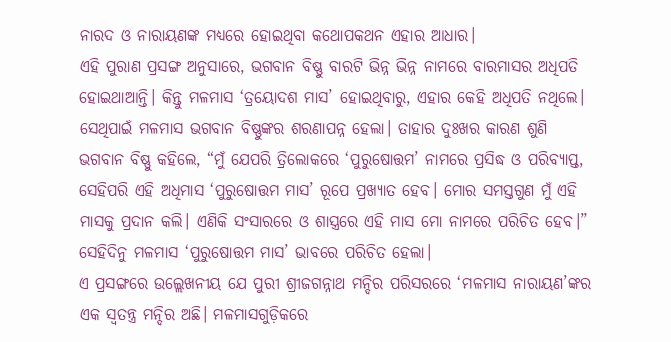ନାରଦ ଓ ନାରାୟଣଙ୍କ ମଧ୍ୟରେ ହୋଇଥିବା କଥୋପକଥନ ଏହାର ଆଧାର।
ଏହି ପୁରାଣ ପ୍ରସଙ୍ଗ ଅନୁସାରେ, ଭଗବାନ ବିଷ୍ଣୁ ବାରଟି ଭିନ୍ନ ଭିନ୍ନ ନାମରେ ବାରମାସର ଅଧିପତି ହୋଇଥାଆନ୍ତି। କିନ୍ତୁ ମଳମାସ ‘ତ୍ରୟୋଦଶ ମାସ’ ହୋଇଥିବାରୁ, ଏହାର କେହି ଅଧିପତି ନଥିଲେ। ସେଥିପାଇଁ ମଳମାସ ଭଗବାନ ବିଷ୍ଣୁଙ୍କର ଶରଣାପନ୍ନ ହେଲା। ତାହାର ଦୁଃଖର କାରଣ ଶୁଣି ଭଗବାନ ବିଷ୍ଣୁ କହିଲେ, “ମୁଁ ଯେପରି ତ୍ରିଲୋକରେ ‘ପୁରୁଷୋତ୍ତମ’ ନାମରେ ପ୍ରସିଦ୍ଧ ଓ ପରିବ୍ୟାପ୍ତ, ସେହିପରି ଏହି ଅଧିମାସ ‘ପୁରୁଷୋତ୍ତମ ମାସ’ ରୂପେ ପ୍ରଖ୍ୟାତ ହେବ। ମୋର ସମସ୍ତଗୁଣ ମୁଁ ଏହି ମାସକୁ ପ୍ରଦାନ କଲି। ଏଣିକି ସଂସାରରେ ଓ ଶାସ୍ତ୍ରରେ ଏହି ମାସ ମୋ ନାମରେ ପରିଚିତ ହେବ।” ସେହିଦିନୁ ମଳମାସ ‘ପୁରୁଷୋତ୍ତମ ମାସ’ ଭାବରେ ପରିଚିତ ହେଲା।
ଏ ପ୍ରସଙ୍ଗରେ ଉଲ୍ଲେଖନୀୟ ଯେ ପୁରୀ ଶ୍ରୀଜଗନ୍ନାଥ ମନ୍ଦିର ପରିସରରେ ‘ମଳମାସ ନାରାୟଣ’ଙ୍କର ଏକ ସ୍ୱତନ୍ତ୍ର ମନ୍ଦିର ଅଛି। ମଳମାସଗୁଡ଼ିକରେ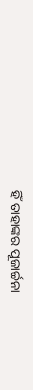ହିଁ ତାହାଙ୍କର ପୂଜାର୍ଚ୍ଚନା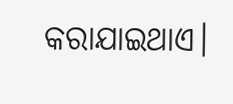କରାଯାଇଥାଏ।